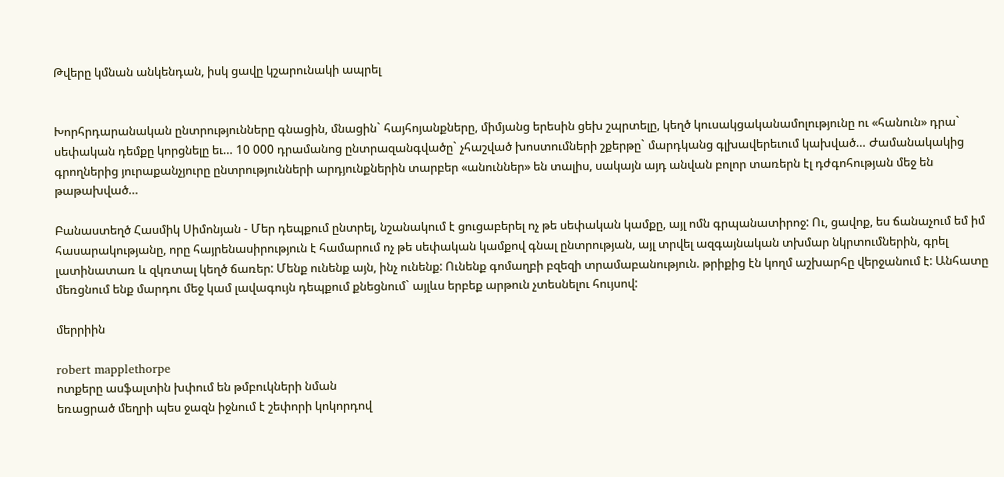Թվերը կմնան անկենդան, իսկ ցավը կշարունակի ապրել


Խորհրդարանական ընտրությունները գնացին, մնացին` հայհոյանքները, միմյանց երեսին ցեխ շպրտելը, կեղծ կուսակցականամոլությունը ու «հանուն» դրա` սեփական դեմքը կորցնելը եւ… 10 000 դրամանոց ընտրազանգվածը` չհաշված խոստումների շքերթը` մարդկանց գլխավերեւում կախված… Ժամանակակից գրողներից յուրաքանչյուրը ընտրությունների արդյունքներին տարբեր «անուններ» են տալիս, սակայն այդ անվան բոլոր տառերն էլ դժգոհության մեջ են թաթախված…

Բանաստեղծ Հասմիկ Սիմոնյան - Մեր դեպքում ընտրել, նշանակում է ցուցաբերել ոչ թե սեփական կամքը, այլ ոմն գրպանատիրոջ: Ու, ցավոք, ես ճանաչում եմ իմ հասարակությանը, որը հայրենասիրություն է համարում ոչ թե սեփական կամքով գնալ ընտրության, այլ տրվել ազգայնական տխմար նկրտումներին, գրել լատինատառ և զկռտալ կեղծ ճառեր: Մենք ունենք այն, ինչ ունենք: Ունենք գոմաղբի բզեզի տրամաբանություն. թրիքից էն կողմ աշխարհը վերջանում է: Անհատը մեռցնում ենք մարդու մեջ կամ լավագույն դեպքում քնեցնում` այլևս երբեք արթուն չտեսնելու հույսով:

մերրիին

robert mapplethorpe
ոտքերը ասֆալտին խփում են թմբուկների նման
եռացրած մեղրի պես ջազն իջնում է շեփորի կոկորդով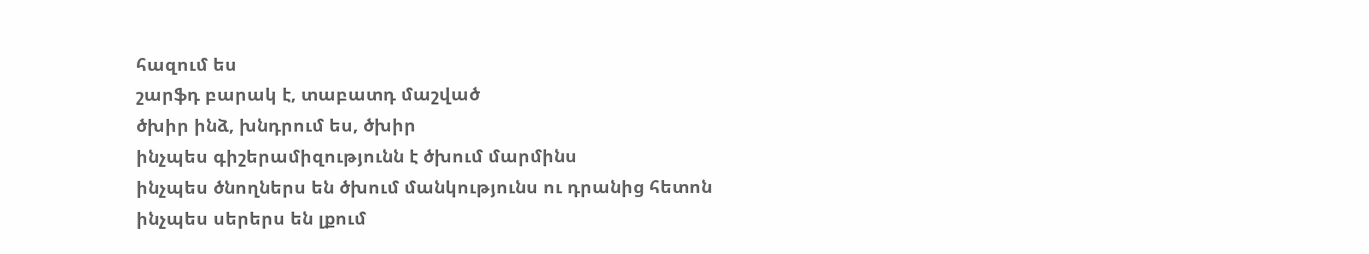հազում ես
շարֆդ բարակ է, տաբատդ մաշված
ծխիր ինձ, խնդրում ես, ծխիր
ինչպես գիշերամիզությունն է ծխում մարմինս
ինչպես ծնողներս են ծխում մանկությունս ու դրանից հետոն
ինչպես սերերս են լքում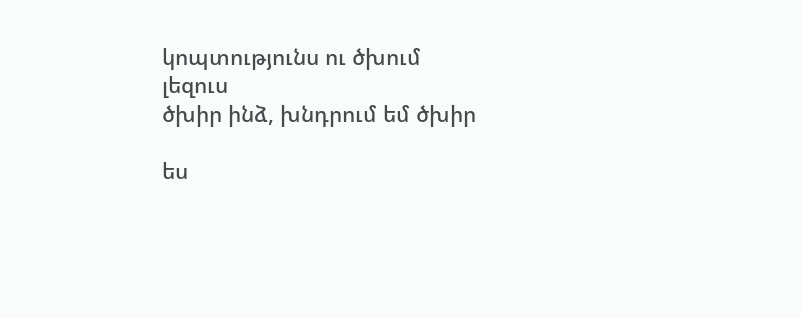կոպտությունս ու ծխում լեզուս
ծխիր ինձ, խնդրում եմ ծխիր

ես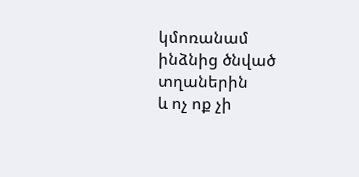կմոռանամ ինձնից ծնված տղաներին
և ոչ ոք չի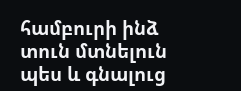համբուրի ինձ տուն մտնելուն պես և գնալուց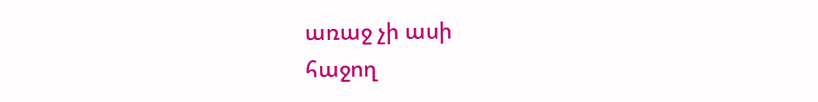առաջ չի ասի
հաջող